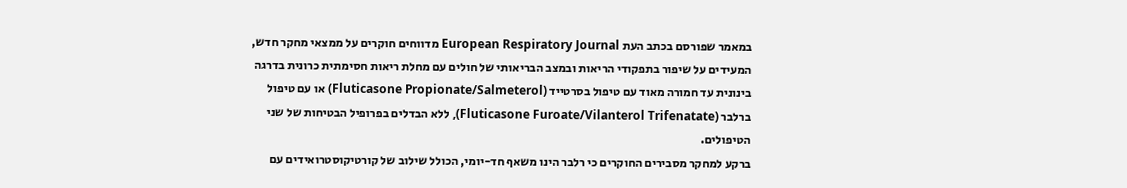במאמר שפורסם בכתב העת European Respiratory Journal מדווחים חוקרים על ממצאי מחקר חדש, המעידים על שיפור בתפקודי הריאות ובמצב הבריאותי של חולים עם מחלת ריאות חסימתית כרונית בדרגה בינונית עד חמורה מאוד עם טיפול בסרטייד (Fluticasone Propionate/Salmeterol) או עם טיפול ברלבר (Fluticasone Furoate/Vilanterol Trifenatate), ללא הבדלים בפרופיל הבטיחות של שני הטיפולים.
ברקע למחקר מסבירים החוקרים כי רלבר הינו משאף חד-יומי, הכולל שילוב של קורטיקוסטרואידים עם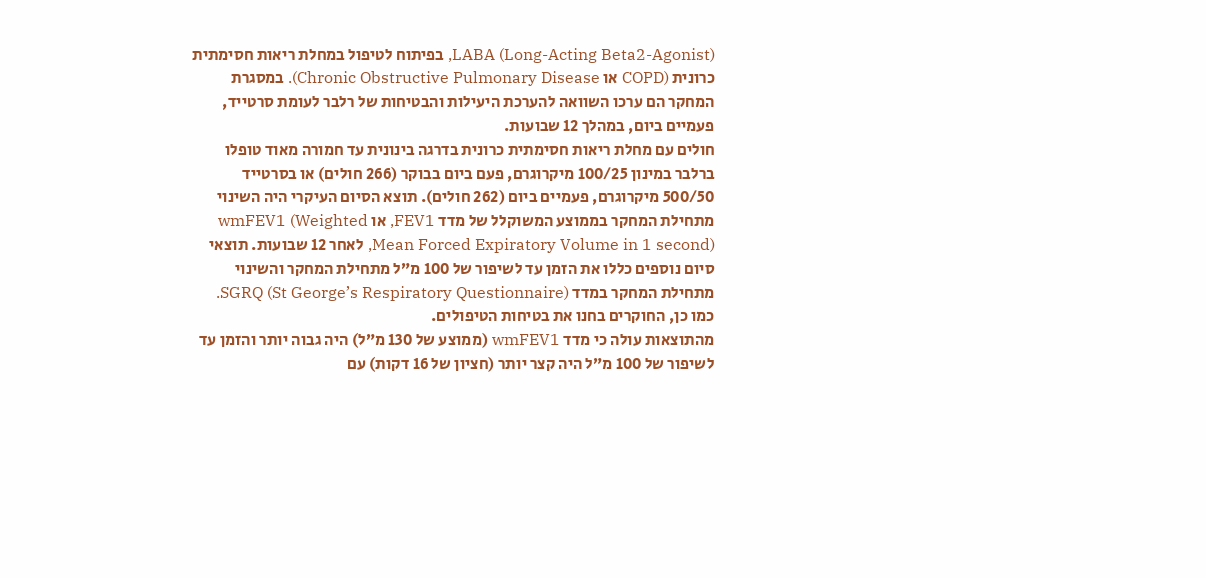LABA (Long-Acting Beta2-Agonist), בפיתוח לטיפול במחלת ריאות חסימתית כרונית (COPD או Chronic Obstructive Pulmonary Disease). במסגרת המחקר הם ערכו השוואה להערכת היעילות והבטיחות של רלבר לעומת סרטייד, פעמיים ביום, במהלך 12 שבועות.
חולים עם מחלת ריאות חסימתית כרונית בדרגה בינונית עד חמורה מאוד טופלו ברלבר במינון 100/25 מיקרוגרם, פעם ביום בבוקר (266 חולים) או בסרטייד 500/50 מיקרוגרם, פעמיים ביום (262 חולים). תוצא הסיום העיקרי היה השינוי מתחילת המחקר בממוצע המשוקלל של מדד FEV1, או wmFEV1 (Weighted Mean Forced Expiratory Volume in 1 second), לאחר 12 שבועות. תוצאי סיום נוספים כללו את הזמן עד לשיפור של 100 מ”ל מתחילת המחקר והשינוי מתחילת המחקר במדד SGRQ (St George’s Respiratory Questionnaire). כמו כן, החוקרים בחנו את בטיחות הטיפולים.
מהתוצאות עולה כי מדד wmFEV1 (ממוצע של 130 מ”ל) היה גבוה יותר והזמן עד לשיפור של 100 מ”ל היה קצר יותר (חציון של 16 דקות) עם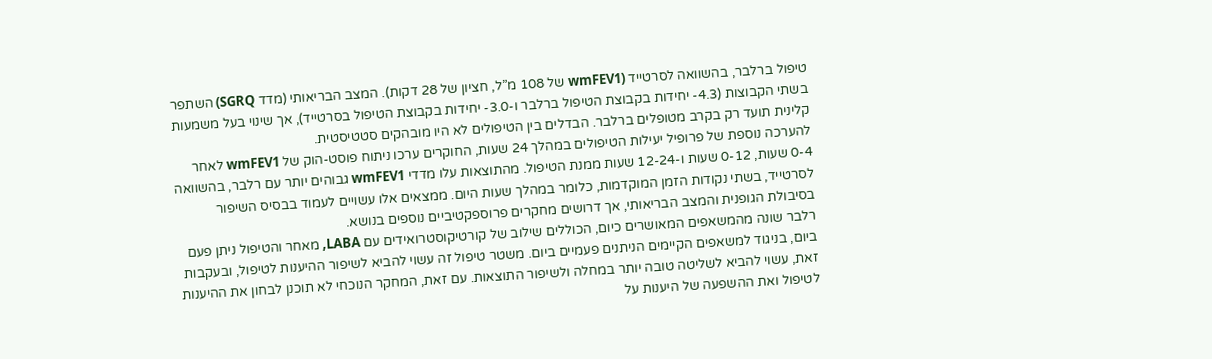טיפול ברלבר, בהשוואה לסרטייד (wmFEV1 של 108 מ”ל, חציון של 28 דקות). המצב הבריאותי (מדד SGRQ) השתפר בשתי הקבוצות (4.3- יחידות בקבוצת הטיפול ברלבר ו-3.0- יחידות בקבוצת הטיפול בסרטייד), אך שינוי בעל משמעות קלינית תועד רק בקרב מטופלים ברלבר. הבדלים בין הטיפולים לא היו מובהקים סטטיסטית.
להערכה נוספת של פרופיל יעילות הטיפולים במהלך 24 שעות, החוקרים ערכו ניתוח פוסט-הוק של wmFEV1 לאחר 0-4 שעות, 0-12 שעות ו-12-24 שעות ממנת הטיפול. מהתוצאות עלו מדדי wmFEV1 גבוהים יותר עם רלבר, בהשוואה לסרטייד, בשתי נקודות הזמן המוקדמות, כלומר במהלך שעות היום. ממצאים אלו עשויים לעמוד בבסיס השיפור בסיבולת הגופנית והמצב הבריאותי, אך דרושים מחקרים פרוספקטיביים נוספים בנושא.
רלבר שונה מהמשאפים המאושרים כיום, הכוללים שילוב של קורטיקוסטרואידים עם LABA, מאחר והטיפול ניתן פעם ביום, בניגוד למשאפים הקיימים הניתנים פעמיים ביום. משטר טיפול זה עשוי להביא לשיפור ההיענות לטיפול, ובעקבות זאת, עשוי להביא לשליטה טובה יותר במחלה ולשיפור התוצאות. עם זאת, המחקר הנוכחי לא תוכנן לבחון את ההיענות לטיפול ואת ההשפעה של היענות על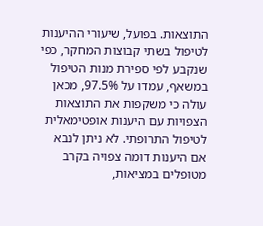התוצאות. בפועל, שיעורי ההיענות לטיפול בשתי קבוצות המחקר, כפי שנקבע לפי ספירת מנות הטיפול במשאף, עמדו על 97.5%, מכאן עולה כי משקפות את התוצאות הצפויות עם היענות אופטימאלית לטיפול התרופתי. לא ניתן לנבא אם היענות דומה צפויה בקרב מטופלים במציאות,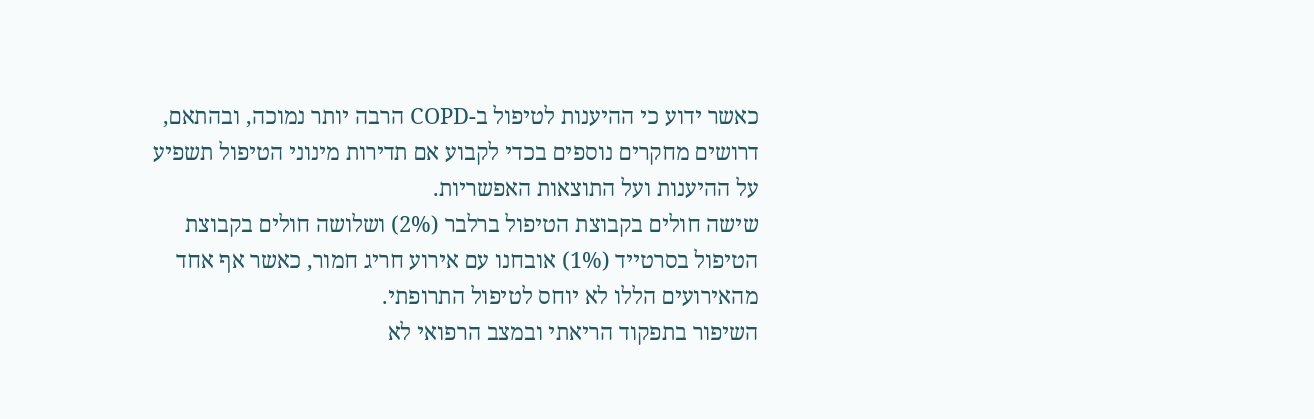כאשר ידוע כי ההיענות לטיפול ב-COPD הרבה יותר נמוכה, ובהתאם, דרושים מחקרים נוספים בכדי לקבוע אם תדירות מינוני הטיפול תשפיע על ההיענות ועל התוצאות האפשריות.
שישה חולים בקבוצת הטיפול ברלבר (2%) ושלושה חולים בקבוצת הטיפול בסרטייד (1%) אובחנו עם אירוע חריג חמור, כאשר אף אחד מהאירועים הללו לא יוחס לטיפול התרופתי.
השיפור בתפקוד הריאתי ובמצב הרפואי לא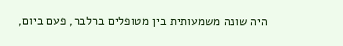היה שונה משמעותית בין מטופלים ברלבר, פעם ביום,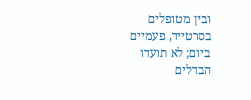ובין מטופלים בסרטייד, פעמיים ביום; לא תועדו הבדלים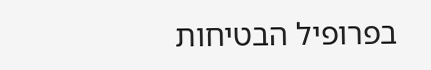בפרופיל הבטיחות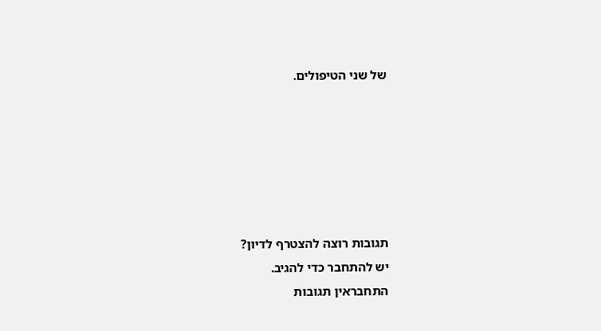של שני הטיפולים.






תגובות רוצה להצטרף לדיון?
יש להתחבר כדי להגיב.
התחבראין תגובות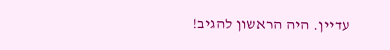עדיין. היה הראשון להגיב!